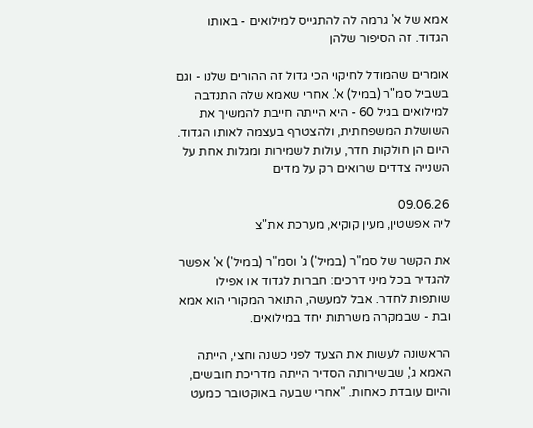אמא של א' גרמה לה להתגייס למילואים - באותו הגדוד. זה הסיפור שלהן

אומרים שהמודל לחיקוי הכי גדול זה ההורים שלנו - וגם בשביל סמ"ר (במיל) א'. אחרי שאמא שלה התנדבה למילואים בגיל 60 - היא הייתה חייבת להמשיך את השושלת המשפחתית, ולהצטרף בעצמה לאותו הגדוד. היום הן חולקות חדר, עולות לשמירות ומגלות אחת על השנייה צדדים שרואים רק על מדים

09.06.26
ליה אפשטין, מעין קוקיא, מערכת את"צ

את הקשר של סמ"ר (במיל') ג' וסמ"ר (במיל') א' אפשר להגדיר בכל מיני דרכים: חברות לגדוד או אפילו שותפות לחדר. אבל למעשה, התואר המקורי הוא אמא ובת - שבמקרה משרתות יחד במילואים.

הראשונה לעשות את הצעד לפני כשנה וחצי, הייתה האמא ג', שבשירותה הסדיר הייתה מדריכת חובשים, והיום עובדת כאחות. "אחרי שבעה באוקטובר כמעט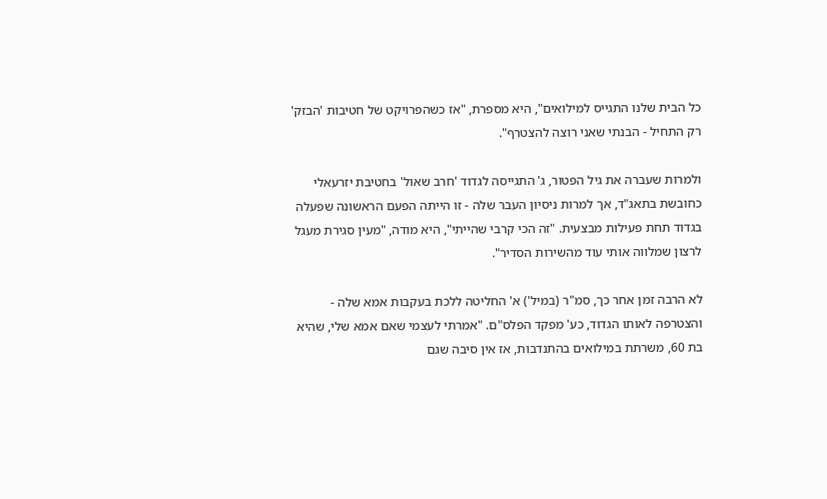כל הבית שלנו התגייס למילואים", היא מספרת, "אז כשהפרויקט של חטיבות 'הבזק' רק התחיל - הבנתי שאני רוצה להצטרף".

ולמרות שעברה את גיל הפטור, ג' התגייסה לגדוד 'חרב שאול' בחטיבת יזרעאלי כחובשת בתאג"ד, אך למרות ניסיון העבר שלה - זו הייתה הפעם הראשונה שפעלה בגדוד תחת פעילות מבצעית. "זה הכי קרבי שהייתי", היא מודה, "מעין סגירת מעגל לרצון שמלווה אותי עוד מהשירות הסדיר".

לא הרבה זמן אחר כך, סמ"ר (במיל') א' החליטה ללכת בעקבות אמא שלה - והצטרפה לאותו הגדוד, כע' מפקד הפלס"ם. "אמרתי לעצמי שאם אמא שלי, שהיא בת 60, משרתת במילואים בהתנדבות, אז אין סיבה שגם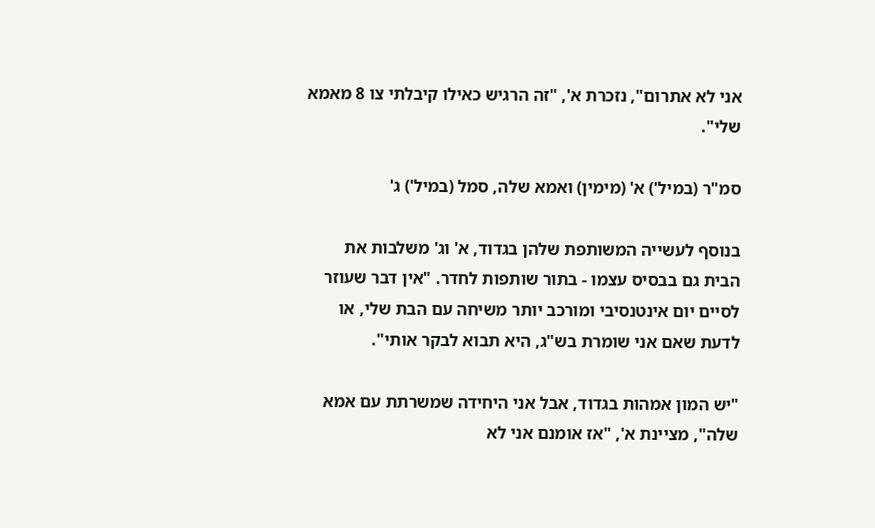אני לא אתרום", נזכרת א', "זה הרגיש כאילו קיבלתי צו 8 מאמא שלי".

סמ"ר (במיל') א' (מימין) ואמא שלה, סמל (במיל') ג'

בנוסף לעשייה המשותפת שלהן בגדוד, א' וג' משלבות את הבית גם בבסיס עצמו - בתור שותפות לחדר. "אין דבר שעוזר לסיים יום אינטנסיבי ומורכב יותר משיחה עם הבת שלי, או לדעת שאם אני שומרת בש"ג, היא תבוא לבקר אותי".

"יש המון אמהות בגדוד, אבל אני היחידה שמשרתת עם אמא שלה", מציינת א', "אז אומנם אני לא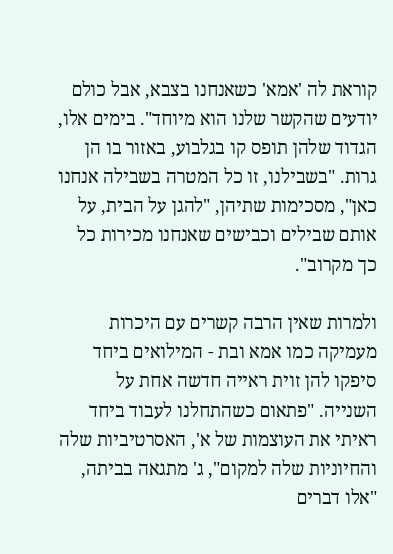קוראת לה 'אמא' כשאנחנו בצבא, אבל כולם יודעים שהקשר שלנו הוא מיוחד". בימים אלו, הגדוד שלהן תופס קו בגלבוע, באזור בו הן גרות. "בשבילנו, זו כל המטרה בשבילה אנחנו כאן", מסכימות שתיהן, "להגן על הבית, על אותם שבילים וכבישים שאנחנו מכירות כל כך מקרוב".

ולמרות שאין הרבה קשרים עם היכרות מעמיקה כמו אמא ובת - המילואים ביחד סיפקו להן זוית ראייה חדשה אחת על השנייה. "פתאום כשהתחלנו לעבוד ביחד ראיתי את העוצמות של א', האסרטיביות שלה והחיוניות שלה למקום", ג' מתגאה בביתה, "אלו דברים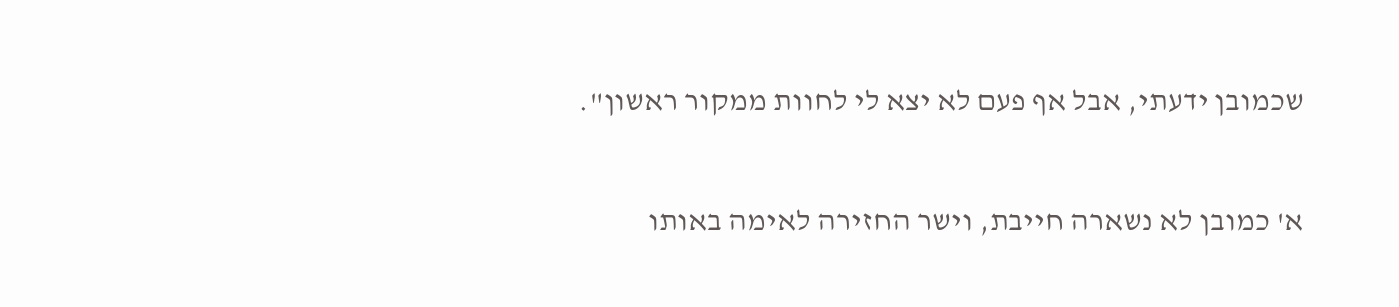שכמובן ידעתי, אבל אף פעם לא יצא לי לחוות ממקור ראשון".

א' כמובן לא נשארה חייבת, וישר החזירה לאימה באותו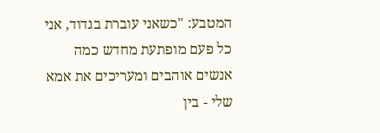המטבע: "כשאני עוברת בגדוד, אני כל פעם מופתעת מחדש כמה אנשים אוהבים ומעריכים את אמא שלי - בין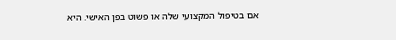אם בטיפול המקצועי שלה או פשוט בפן האישי. היא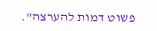פשוט דמות להערצה".